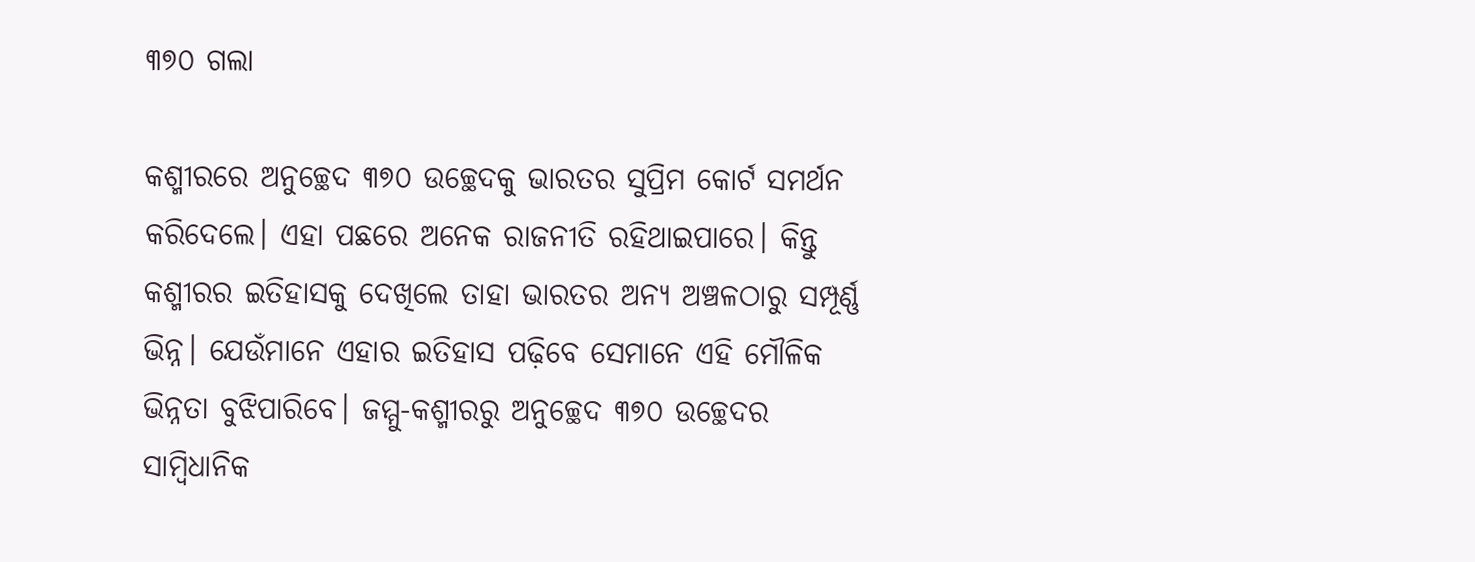୩୭୦ ଗଲା

କଶ୍ମୀରରେ ଅନୁଚ୍ଛେଦ ୩୭୦ ଉଚ୍ଛେଦକୁ ଭାରତର ସୁପ୍ରିମ କୋର୍ଟ ସମର୍ଥନ କରିଦେଲେ। ଏହା ପଛରେ ଅନେକ ରାଜନୀତି ରହିଥାଇପାରେ। କିନ୍ତୁ କଶ୍ମୀରର ଇତିହାସକୁ ଦେଖିଲେ ତାହା ଭାରତର ଅନ୍ୟ ଅଞ୍ଚଳଠାରୁ ସମ୍ପୂର୍ଣ୍ଣ ଭିନ୍ନ। ଯେଉଁମାନେ ଏହାର ଇତିହାସ ପଢ଼ିବେ ସେମାନେ ଏହି ମୌଳିକ ଭିନ୍ନତା ବୁଝିପାରିବେ। ଜମ୍ମୁ-କଶ୍ମୀରରୁ ଅନୁଚ୍ଛେଦ ୩୭୦ ଉଚ୍ଛେଦର ସାମ୍ବିଧାନିକ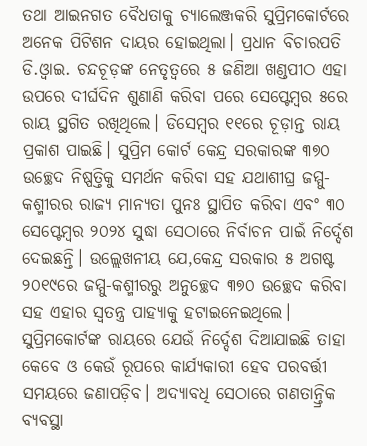ତଥା ଆଇନଗତ ବୈଧତାକୁ ଚ୍ୟାଲେଞ୍ଜକରି ସୁପ୍ରିମକୋର୍ଟରେ ଅନେକ ପିଟିଶନ ଦାୟର ହୋଇଥିଲା। ପ୍ରଧାନ ବିଚାରପତି ଡି.ଓ୍ବାଇ. ଚନ୍ଦଚୂଡ଼ଙ୍କ ନେତୃତ୍ୱରେ ୫ ଜଣିଆ ଖଣ୍ଡପୀଠ ଏହା ଉପରେ ଦୀର୍ଘଦିନ ଶୁଣାଣି କରିବା ପରେ ସେପ୍ଟେମ୍ବର ୫ରେ ରାୟ ସ୍ଥଗିତ ରଖିଥିଲେ। ଡିସେମ୍ବର ୧୧ରେ ଚୂଡ଼ାନ୍ତ ରାୟ ପ୍ରକାଶ ପାଇଛି। ସୁପ୍ରିମ କୋର୍ଟ କେନ୍ଦ୍ର ସରକାରଙ୍କ ୩୭୦ ଉଚ୍ଛେଦ ନିଷ୍ପତ୍ତିକୁ ସମର୍ଥନ କରିବା ସହ ଯଥାଶୀଘ୍ର ଜମ୍ମୁ-କଶ୍ମୀରର ରାଜ୍ୟ ମାନ୍ୟତା ପୁନଃ ସ୍ଥାପିତ କରିବା ଏବଂ ୩୦ ସେପ୍ଟେମ୍ବର ୨୦୨୪ ସୁଦ୍ଧା ସେଠାରେ ନିର୍ବାଚନ ପାଇଁ ନିର୍ଦ୍ଦେଶ ଦେଇଛନ୍ତି। ଉଲ୍ଲେଖନୀୟ ଯେ,କେନ୍ଦ୍ର ସରକାର ୫ ଅଗଷ୍ଟ ୨୦୧୯ରେ ଜମ୍ମୁ-କଶ୍ମୀରରୁ ଅନୁଚ୍ଛେଦ ୩୭୦ ଉଚ୍ଛେଦ କରିବା ସହ ଏହାର ସ୍ବତନ୍ତ୍ର ପାହ୍ୟାକୁ ହଟାଇନେଇଥିଲେ। ସୁପ୍ରିମକୋର୍ଟଙ୍କ ରାୟରେ ଯେଉଁ ନିର୍ଦ୍ଦେଶ ଦିଆଯାଇଛି ତାହା କେବେ ଓ କେଉଁ ରୂପରେ କାର୍ଯ୍ୟକାରୀ ହେବ ପରବର୍ତ୍ତୀ ସମୟରେ ଜଣାପଡ଼ିବ। ଅଦ୍ୟାବଧି ସେଠାରେ ଗଣତାନ୍ତ୍ରିକ ବ୍ୟବସ୍ଥା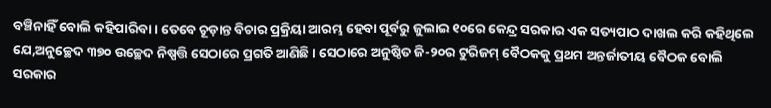ବଞ୍ଚିନାହିଁ ବୋଲି କହିପାରିବା। ତେବେ ଚୂଡ଼ାନ୍ତ ବିଚାର ପ୍ରକ୍ରିୟା ଆରମ୍ଭ ହେବା ପୂର୍ବରୁ ଜୁଲାଇ ୧୦ରେ କେନ୍ଦ୍ର ସରକାର ଏକ ସତ୍ୟପାଠ ଦାଖଲ କରି କହିଥିଲେ ଯେ,ଅନୁଚ୍ଛେଦ ୩୭୦ ଉଚ୍ଛେଦ ନିଷ୍ପତ୍ତି ସେଠାରେ ପ୍ରଗତି ଆଣିଛି। ସେଠାରେ ଅନୁଷ୍ଠିତ ଜି-୨୦ର ଟୁରିଜମ୍‌ ବୈଠକକୁ ପ୍ରଥମ ଅନ୍ତର୍ଜାତୀୟ ବୈଠକ ବୋଲି ସରକାର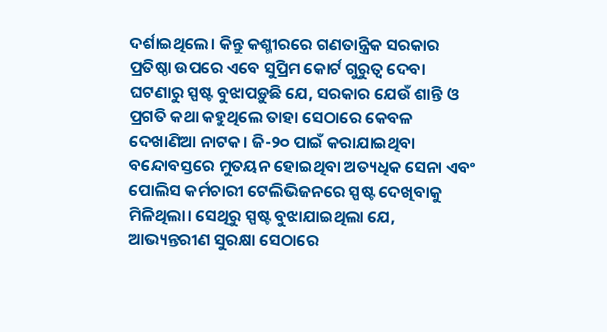ଦର୍ଶାଇଥିଲେ। କିନ୍ତୁ କଶ୍ମୀରରେ ଗଣତାନ୍ତ୍ରିକ ସରକାର ପ୍ରତିଷ୍ଠା ଉପରେ ଏବେ ସୁପ୍ରିମ କୋର୍ଟ ଗୁରୁତ୍ୱ ଦେବା ଘଟଣାରୁ ସ୍ପଷ୍ଟ ବୁଝାପଡ଼ୁଛି ଯେ, ସରକାର ଯେଉଁ ଶାନ୍ତି ଓ ପ୍ରଗତି କଥା କହୁଥିଲେ ତାହା ସେଠାରେ କେବଳ ଦେଖାଣିଆ ନାଟକ। ଜି-୨୦ ପାଇଁ କରାଯାଇଥିବା ବନ୍ଦୋବସ୍ତରେ ମୁତୟନ ହୋଇଥିବା ଅତ୍ୟଧିକ ସେନା ଏବଂ ପୋଲିସ କର୍ମଚାରୀ ଟେଲିଭିଜନରେ ସ୍ପଷ୍ଟ ଦେଖିବାକୁ ମିଳିଥିଲା। ସେଥିରୁ ସ୍ପଷ୍ଟ ବୁଝାଯାଇଥିଲା ଯେ, ଆଭ୍ୟନ୍ତରୀଣ ସୁରକ୍ଷା ସେଠାରେ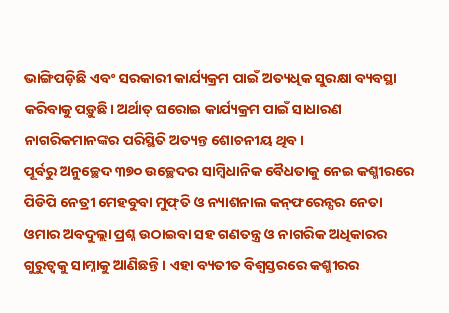ଭାଙ୍ଗିପଡ଼ିଛି ଏବଂ ସରକାରୀ କାର୍ଯ୍ୟକ୍ରମ ପାଇଁ ଅତ୍ୟଧିକ ସୁରକ୍ଷା ବ୍ୟବସ୍ଥା କରିବାକୁ ପଡ଼ୁଛି। ଅର୍ଥାତ୍‌ ଘରୋଇ କାର୍ଯ୍ୟକ୍ରମ ପାଇଁ ସାଧାରଣ ନାଗରିକମାନଙ୍କର ପରିସ୍ଥିତି ଅତ୍ୟନ୍ତ ଶୋଚନୀୟ ଥିବ।
ପୂର୍ବରୁ ଅନୁଚ୍ଛେଦ ୩୭୦ ଉଚ୍ଛେଦର ସାମ୍ବିଧାନିକ ବୈଧତାକୁ ନେଇ କଶ୍ମୀରରେ ପିଡିପି ନେତ୍ରୀ ମେହବୁବା ମୁଫ୍‌ତି ଓ ନ୍ୟାଶନାଲ କନ୍‌ଫରେନ୍ସର ନେତା ଓମାର ଅବଦୁଲ୍ଲା ପ୍ରଶ୍ନ ଉଠାଇବା ସହ ଗଣତନ୍ତ୍ର ଓ ନାଗରିକ ଅଧିକାରର ଗୁରୁତ୍ୱକୁ ସାମ୍ନାକୁ ଆଣିଛନ୍ତି। ଏହା ବ୍ୟତୀତ ବିଶ୍ୱସ୍ତରରେ କଶ୍ମୀରର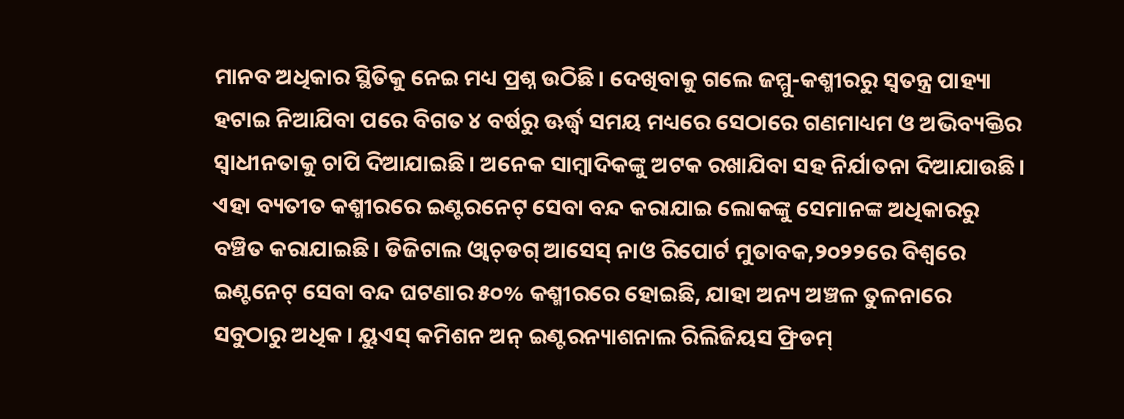ମାନବ ଅଧିକାର ସ୍ଥିତିକୁ ନେଇ ମଧ୍ୟ ପ୍ରଶ୍ନ ଉଠିଛି। ଦେଖିବାକୁ ଗଲେ ଜମ୍ମୁ-କଶ୍ମୀରରୁ ସ୍ବତନ୍ତ୍ର ପାହ୍ୟା ହଟାଇ ନିଆଯିବା ପରେ ବିଗତ ୪ ବର୍ଷରୁ ଊର୍ଦ୍ଧ୍ୱ ସମୟ ମଧ୍ୟରେ ସେଠାରେ ଗଣମାଧ୍ୟମ ଓ ଅଭିବ୍ୟକ୍ତିର ସ୍ବାଧୀନତାକୁ ଚାପି ଦିଆଯାଇଛି। ଅନେକ ସାମ୍ବାଦିକଙ୍କୁ ଅଟକ ରଖାଯିବା ସହ ନିର୍ଯାତନା ଦିଆଯାଉଛି। ଏହା ବ୍ୟତୀତ କଶ୍ମୀରରେ ଇଣ୍ଟରନେଟ୍‌ ସେବା ବନ୍ଦ କରାଯାଇ ଲୋକଙ୍କୁ ସେମାନଙ୍କ ଅଧିକାରରୁ ବଞ୍ଚିତ କରାଯାଇଛି। ଡିଜିଟାଲ ଓ୍ବାଚ୍‌ଡଗ୍‌ ଆସେସ୍‌ ନାଓ ରିପୋର୍ଟ ମୁତାବକ,୨୦୨୨ରେ ବିଶ୍ୱରେ ଇଣ୍ଟନେଟ୍‌ ସେବା ବନ୍ଦ ଘଟଣାର ୫୦% କଶ୍ମୀରରେ ହୋଇଛି, ଯାହା ଅନ୍ୟ ଅଞ୍ଚଳ ତୁଳନାରେ ସବୁଠାରୁ ଅଧିକ। ୟୁଏସ୍‌ କମିଶନ ଅନ୍‌ ଇଣ୍ଟରନ୍ୟାଶନାଲ ରିଲିଜିୟସ ଫ୍ରିଡମ୍‌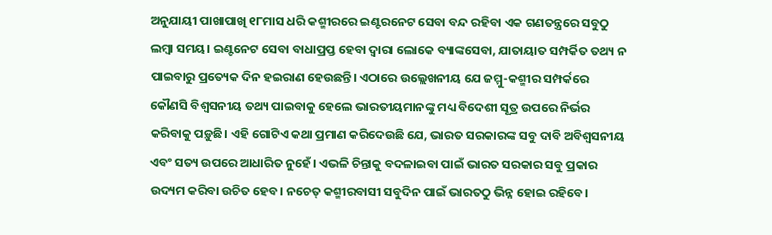ଅନୁଯାୟୀ ପାଖାପାଖି ୧୮ମାସ ଧରି କଶ୍ମୀରରେ ଇଣ୍ଟରନେଟ ସେବା ବନ୍ଦ ରହିବା ଏକ ଗଣତନ୍ତ୍ରରେ ସବୁଠୁ ଲମ୍ବା ସମୟ। ଇଣ୍ଟନେଟ ସେବା ବାଧାପ୍ରପ୍ତ ହେବା ଦ୍ୱାରା ଲୋକେ ବ୍ୟାଙ୍କସେବା, ଯାତାୟାତ ସମ୍ପର୍କିତ ତଥ୍ୟ ନ ପାଇବାରୁ ପ୍ରତ୍ୟେକ ଦିନ ହଇରାଣ ହେଉଛନ୍ତି। ଏଠାରେ ଉଲ୍ଲେଖନୀୟ ଯେ ଜମ୍ମୁ-କଶ୍ମୀର ସମ୍ପର୍କରେ କୌଣସି ବିଶ୍ୱସନୀୟ ତଥ୍ୟ ପାଇବାକୁ ହେଲେ ଭାରତୀୟମାନଙ୍କୁ ମଧ୍ୟ ବିଦେଶୀ ସୂତ୍ର ଉପରେ ନିର୍ଭର କରିବାକୁ ପଡ଼ୁଛି। ଏହି ଗୋଟିଏ କଥା ପ୍ରମାଣ କରିଦେଉଛି ଯେ, ଭାରତ ସରକାରଙ୍କ ସବୁ ଦାବି ଅବିଶ୍ୱସନୀୟ ଏବଂ ସତ୍ୟ ଉପରେ ଆଧାରିତ ନୁହେଁ। ଏଭଳି ଚିନ୍ତାକୁ ବଦଳାଇବା ପାଇଁ ଭାରତ ସରକାର ସବୁ ପ୍ରକାର ଉଦ୍ୟମ କରିବା ଉଚିତ ହେବ। ନଚେତ୍‌ କଶ୍ମୀରବାସୀ ସବୁଦିନ ପାଇଁ ଭାରତଠୁ ଭିନ୍ନ ହୋଇ ରହିବେ।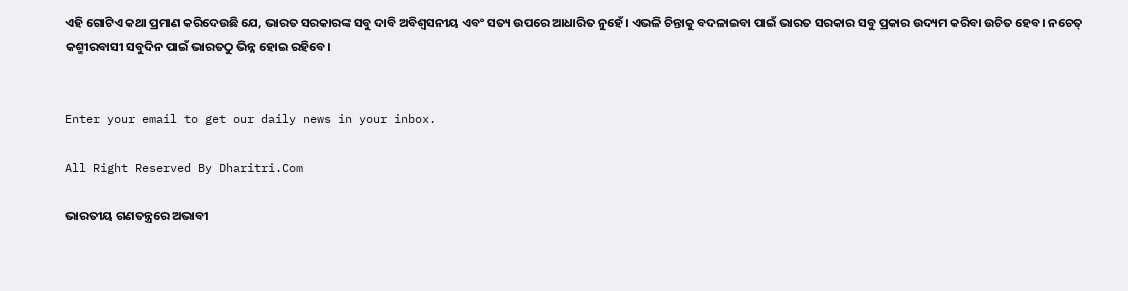ଏହି ଗୋଟିଏ କଥା ପ୍ରମାଣ କରିଦେଉଛି ଯେ, ଭାରତ ସରକାରଙ୍କ ସବୁ ଦାବି ଅବିଶ୍ୱସନୀୟ ଏବଂ ସତ୍ୟ ଉପରେ ଆଧାରିତ ନୁହେଁ। ଏଭଳି ଚିନ୍ତାକୁ ବଦଳାଇବା ପାଇଁ ଭାରତ ସରକାର ସବୁ ପ୍ରକାର ଉଦ୍ୟମ କରିବା ଉଚିତ ହେବ। ନଚେତ୍‌ କଶ୍ମୀରବାସୀ ସବୁଦିନ ପାଇଁ ଭାରତଠୁ ଭିନ୍ନ ହୋଇ ରହିବେ।


Enter your email to get our daily news in your inbox.

All Right Reserved By Dharitri.Com

ଭାରତୀୟ ଗଣତନ୍ତ୍ରରେ ଅଭାବୀ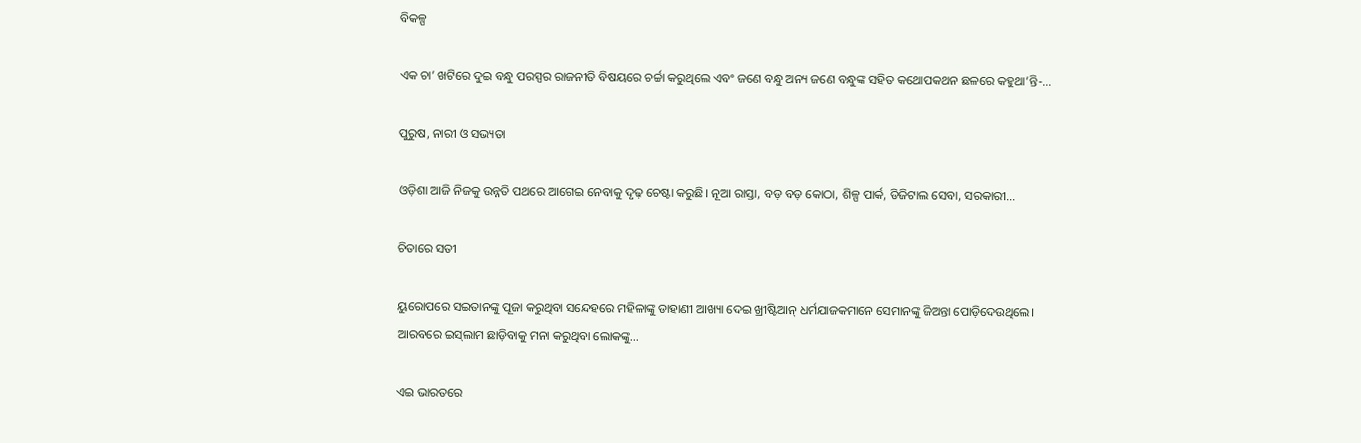ବିକଳ୍ପ

ଏକ ଚା’ ଖଟିରେ ଦୁଇ ବନ୍ଧୁ ପରସ୍ପର ରାଜନୀତି ବିଷୟରେ ଚର୍ଚ୍ଚା କରୁଥିଲେ ଏବଂ ଜଣେ ବନ୍ଧୁ ଅନ୍ୟ ଜଣେ ବନ୍ଧୁଙ୍କ ସହିତ କଥୋପକଥନ ଛଳରେ କହୁଥା’ନ୍ତି-…

ପୁରୁଷ, ନାରୀ ଓ ସଭ୍ୟତା

ଓଡ଼ିଶା ଆଜି ନିଜକୁ ଉନ୍ନତି ପଥରେ ଆଗେଇ ନେବାକୁ ଦୃଢ଼ ଚେଷ୍ଟା କରୁଛି। ନୂଆ ରାସ୍ତା, ବଡ଼ ବଡ଼ କୋଠା, ଶିଳ୍ପ ପାର୍କ, ଡିଜିଟାଲ ସେବା, ସରକାରୀ…

ଚିତାରେ ସତୀ

ୟୁରୋପରେ ସଇତାନଙ୍କୁ ପୂଜା କରୁଥିବା ସନ୍ଦେହରେ ମହିଳାଙ୍କୁ ଡାହାଣୀ ଆଖ୍ୟା ଦେଇ ଖ୍ରୀଷ୍ଟିଆନ୍‌ ଧର୍ମଯାଜକମାନେ ସେମାନଙ୍କୁ ଜିଅନ୍ତା ପୋଡ଼ିଦେଉଥିଲେ। ଆରବରେ ଇସ୍‌ଲାମ ଛାଡ଼ିବାକୁ ମନା କରୁଥିବା ଲୋକଙ୍କୁ…

ଏଇ ଭାରତରେ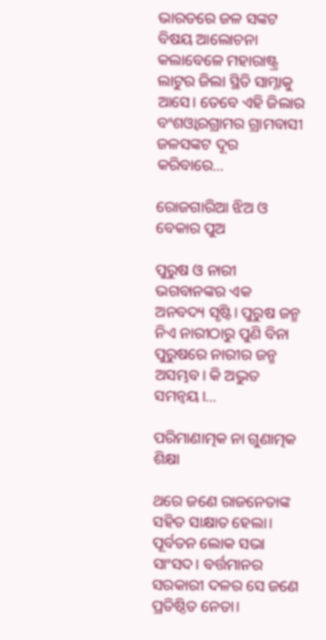ଭାରତରେ ଜଳ ସଙ୍କଟ ବିଷୟ ଆଲୋଚନା କଲାବେଳେ ମହାରାଷ୍ଟ୍ର ଲାଟୁର ଜିଲା ସ୍ଥିତି ସାମ୍ନାକୁ ଆସେ। ତେବେ ଏହି ଜିଲାର ବଂଶଓ୍ବାରଗ୍ରାମର ଗ୍ରାମବାସୀ ଜଳସଙ୍କଟ ଦୂର କରିବାରେ…

ରୋଜଗାରିଆ ଝିଅ ଓ ବେକାର ପୁଅ

ପୁରୁଷ ଓ ନାରୀ ଭଗବାନଙ୍କର ଏକ ଅନବଦ୍ୟ ସୃଷ୍ଟି। ପୁରୁଷ ଜନ୍ମ ନିଏ ନାରୀଠାରୁ ପୁଣି ବିନା ପୁରୁଷରେ ନାରୀର ଜନ୍ମ ଅସମ୍ଭବ। କି ଅଦ୍ଭୁତ ସମନ୍ବୟ।…

ପରିମାଣାତ୍ମକ ନା ଗୁଣାତ୍ମକ ଶିକ୍ଷା

ଥରେ ଜଣେ ରାଜନେତାଙ୍କ ସହିତ ସାକ୍ଷାତ ହେଲା। ପୂର୍ବତନ ଲୋକ ସଭା ସାଂସଦ। ବର୍ତ୍ତମାନର ସରକାରୀ ଦଳର ସେ ଜଣେ ପ୍ରତିଷ୍ଠିତ ନେତା।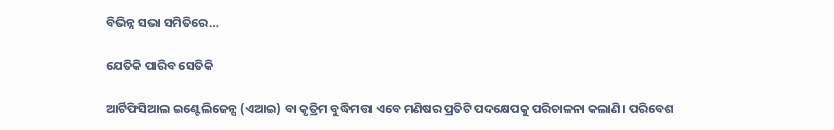ବିଭିନ୍ନ ସଭା ସମିତିରେ…

ଯେତିକି ପାରିବ ସେତିକି

ଆର୍ଟିଫିସିଆଲ ଇଣ୍ଟେଲିଜେନ୍ସ (ଏଆଇ) ବା କୃତ୍ରିମ ବୁଦ୍ଧିମତ୍ତା ଏବେ ମଣିଷର ପ୍ରତିଟି ପଦକ୍ଷେପକୁ ପରିଚାଳନା କଲାଣି। ପରିବେଶ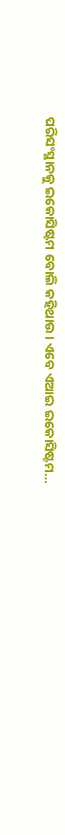ପରିସଂସ୍ଥାନକୁ ଇକୋସିଷ୍ଟମ ବୋଲି କହିଥାଉ। ଏବେ ଏଆଇ ଇକୋସିଷ୍ଟମ…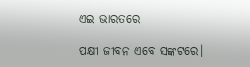ଏଇ ଭାରତରେ

ପକ୍ଷୀ ଜୀବନ ଏବେ ସଙ୍କଟରେ।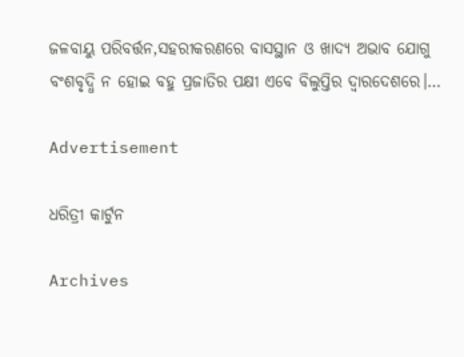ଜଳବାୟୁ ପରିବର୍ତ୍ତନ,ସହରୀକରଣରେ ବାସସ୍ଥାନ ଓ ଖାଦ୍ୟ ଅଭାବ ଯୋଗୁ ବଂଶବୃଦ୍ଧି ନ ହୋଇ ବହୁ ପ୍ରଜାତିର ପକ୍ଷୀ ଏବେ ବିଲୁପ୍ତିର ଦ୍ୱାରଦେଶରେ।…

Advertisement

ଧରିତ୍ରୀ କାର୍ଟୁନ

Archives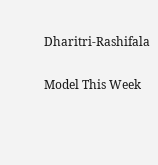Dharitri-Rashifala

Model This Week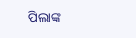ପିଲାଙ୍କ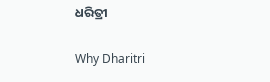ଧରିତ୍ରୀ

Why Dharitri